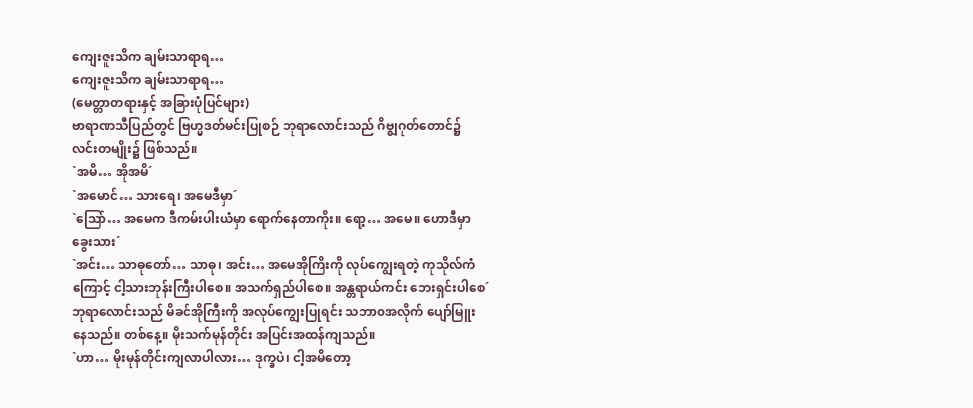ကျေးဇူးသိက ချမ်းသာရာရ…
ကျေးဇူးသိက ချမ်းသာရာရ…
(မေတ္တာတရားနှင့် အခြားပုံပြင်များ)
ဗာရာဏသီပြည်တွင် ဗြဟ္မဒတ်မင်းပြုစဉ် ဘုရာလောင်းသည် ဂိဗ္စျဂုတ်တောင်၌ လင်းတမျိုး၌ ဖြစ်သည်။
`အမိ… အိုအမိ´
`အမောင်… သားရေ၊ အမေဒီမှာ´
`သြော်… အမေက ဒီကမ်းပါးယံမှာ ရောက်နေတာကိုး။ ရော့… အမေ။ ဟောဒီမှာ ခွေးသား´
`အင်း… သာဓုတော်… သာဓု၊ အင်း… အမေအိုကြိးကို လုပ်ကျွေးရတဲ့ ကုသိုလ်ကံကြောင့် ငါ့သားဘုန်းကြီးပါစေ။ အသက်ရှည်ပါစေ။ အန္တရာယ်ကင်း ဘေးရှင်းပါစေ´
ဘုရာလောင်းသည် မိခင်အိုကြီးကို အလုပ်ကျွေးပြုရင်း သဘာ၀အလိုက် ပျော်မြူးနေသည်။ တစ်နေ့။ မိုးသက်မုန်တိုင်း အပြင်းအထန်ကျသည်။
`ဟာ… မိုးမုန်တိုင်းကျလာပါလား… ဒုက္ခပဲ၊ ငါ့အမိတော့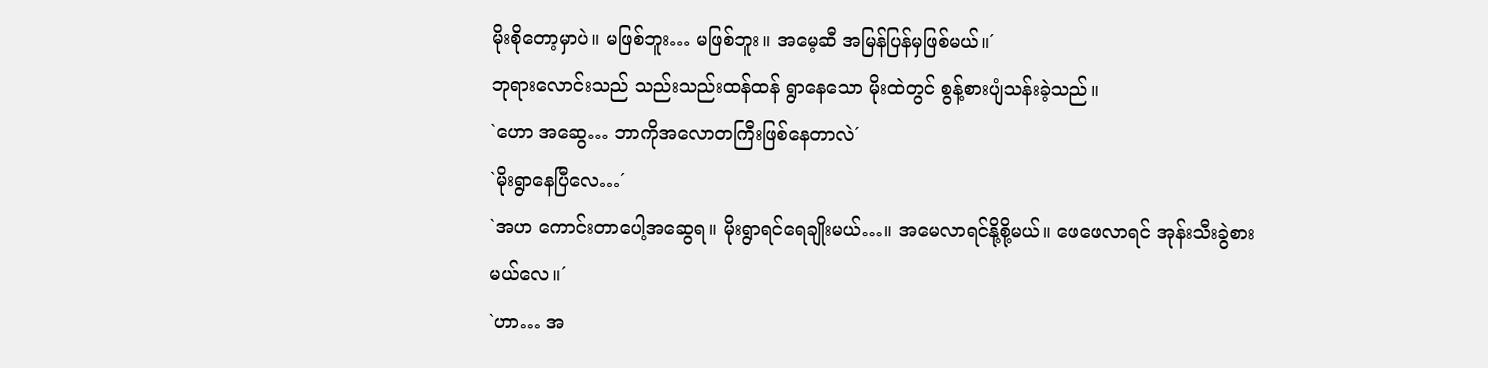မိုးစိုတော့မှာပဲ။ မဖြစ်ဘူး… မဖြစ်ဘူး။ အမေ့ဆီ အမြန်ပြန်မှဖြစ်မယ်။´
ဘုရားလောင်းသည် သည်းသည်းထန်ထန် ရွာနေသော မိုးထဲတွင် စွန့်စားပျံသန်းခဲ့သည်။
`ဟော အဆွေ… ဘာကိုအလောတကြီးဖြစ်နေတာလဲ´
`မိုးရွာနေပြီလေ…´
`အဟ ကောင်းတာပေါ့အဆွေရ။ မိုးရွာရင်ရေချိုးမယ်…။ အမေလာရင်နို့စို့မယ်။ ဖေဖေလာရင် အုန်းသီးခွဲစားမယ်လေ။´
`ဟာ… အ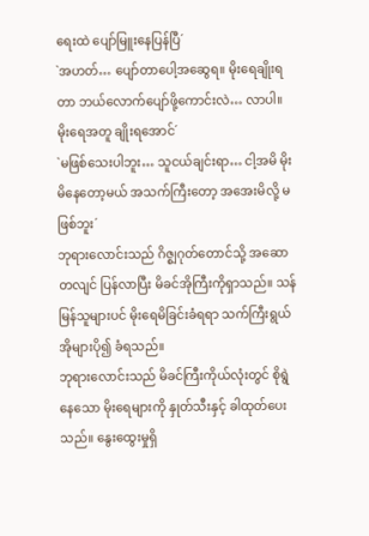ရေးထဲ ပျော်မြူးနေပြန်ပြီ´
`အဟတ်… ပျော်တာပေါ့အဆွေရ။ မိုးရေချိုးရတာ ဘယ်လောက်ပျော်ဖို့ကောင်းလဲ… လာပါ။ မိုးရေအတူ ချိုးရအောင်´
`မဖြစ်သေးပါဘူး… သူငယ်ချင်းရာ… ငါ့အမိ မိုးမိနေတော့မယ် အသက်ကြီးတော့ အအေးမိလို့ မဖြစ်ဘူး´
ဘုရားလောင်းသည် ဂိဇ္စျဂုတ်တောင်သို့ အဆောတလျင် ပြန်လာပြီး မိခင်အိုကြီးကိုရှာသည်။ သန်မြန်သူများပင် မိုးရေမိခြင်းခံရရာ သက်ကြီးရွယ်အိုများပို၍ ခံရသည်။
ဘုရားလောင်းသည် မိခင်ကြီးကိုယ်လုံးတွင် စိုရွဲနေသော မိုးရေများကို နှုတ်သီးနှင့် ခါထုတ်ပေးသည်။ နွေးထွေးမှုရှိ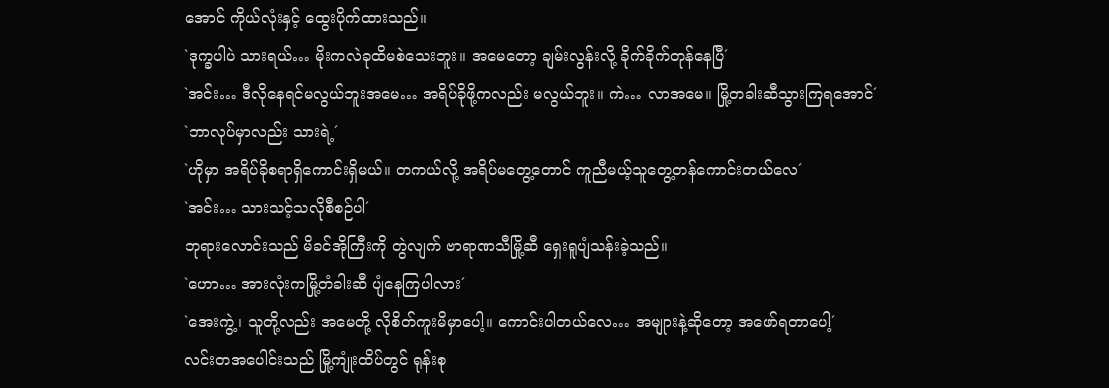အောင် ကိုယ်လုံးနှင့် ထွေးပိုက်ထားသည်။
`ဒုက္ခပါပဲ သားရယ်… မိုးကလဲခုထိမစဲသေးဘူး။ အမေတော့ ချမ်းလွန်းလို့ ခိုက်ခိုက်တုန်နေပြီ´
`အင်း… ဒီလိုနေရင်မလွယ်ဘူးအမေ… အရိပ်ခိုဖို့ကလည်း မလွယ်ဘူး။ ကဲ… လာအမေ။ မြို့တခါးဆီသွားကြရအောင်´
`ဘာလုပ်မှာလည်း သားရဲ့´
`ဟိုမှာ အရိပ်ခိုစရာရှိကောင်းရှိမယ်။ တကယ်လို့ အရိပ်မတွေ့တောင် ကူညီမယ့်သူတွေ့တန်ကောင်းတယ်လေ´
`အင်း… သားသင့်သလိုစီစဉ်ပါ´
ဘုရားလောင်းသည် မိခင်အိုကြီးကို တွဲလျက် ဗာရာဏသီမြို့ဆီ ရှေးရူပျံသန်းခဲ့သည်။
`ဟော… အားလုံးကမြို့တံခါးဆီ ပျံနေကြပါလား´
`အေးကွဲ့၊ သူတို့လည်း အမေတို့ လိုစိတ်ကူးမိမှာပေါ့။ ကောင်းပါတယ်လေ… အမျုားနဲ့ဆိုတော့ အဖော်ရတာပေါ့´
လင်းတအပေါင်းသည် မြို့ကျုံးထိပ်တွင် ရုန်းစု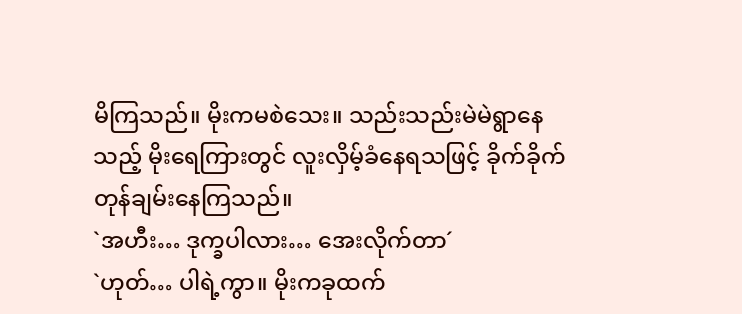မိကြသည်။ မိုးကမစဲသေး။ သည်းသည်းမဲမဲရွာနေသည့် မိုးရေကြားတွင် လူးလှိမ့်ခံနေရသဖြင့် ခိုက်ခိုက်တုန်ချမ်းနေကြသည်။
`အဟီး… ဒုက္ခပါလား… အေးလိုက်တာ´
`ဟုတ်… ပါရဲ့ကွာ။ မိုးကခုထက်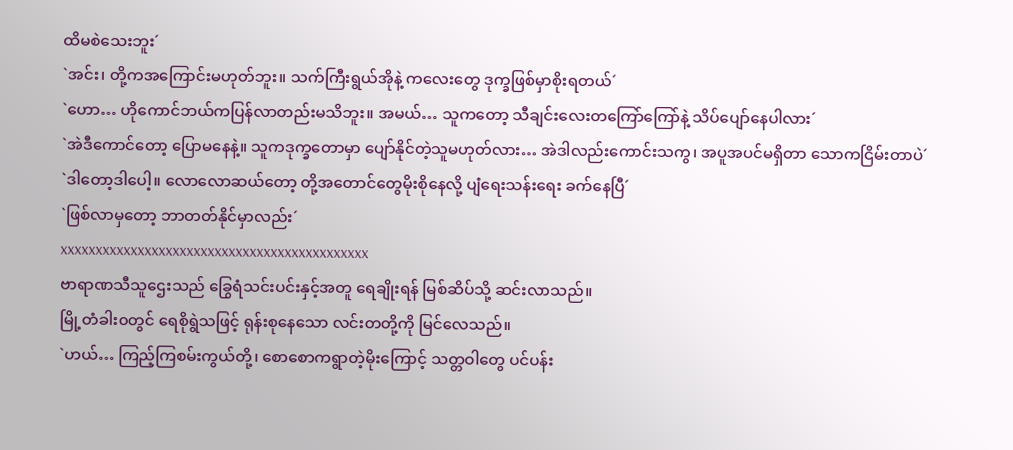ထိမစဲသေးဘူး´
`အင်း၊ တို့ကအကြောင်းမဟုတ်ဘူး။ သက်ကြီးရွယ်အိုနဲ့ ကလေးတွေ ဒုက္ခဖြစ်မှာစိုးရတယ်´
`ဟော… ဟိုကောင်ဘယ်ကပြန်လာတည်းမသိဘူး။ အမယ်… သူကတော့ သီချင်းလေးတကြော်ကြော်နဲ့ သိပ်ပျော်နေပါလား´
`အဲဒီကောင်တော့ ပြောမနေနဲ့။ သူကဒုက္ခတောမှာ ပျော်နိုင်တဲ့သူမဟုတ်လား… အဲဒါလည်းကောင်းသကွ၊ အပူအပင်မရှိတာ သောကငြိမ်းတာပဲ´
`ဒါတော့ဒါပေါ့။ လောလောဆယ်တော့ တို့အတောင်တွေမိုးစိုနေလို့ ပျံရေးသန်းရေး ခက်နေပြီ´
`ဖြစ်လာမှတော့ ဘာတတ်နိုင်မှာလည်း´
xxxxxxxxxxxxxxxxxxxxxxxxxxxxxxxxxxxxxxxxxxxx
ဗာရာဏသီသူဌေးသည် ခြွေရံသင်းပင်းနှင့်အတူ ရေချိုးရန် မြစ်ဆိပ်သို့ ဆင်းလာသည်။
မြို့တံခါး၀တွင် ရေစိုရွဲသဖြင့် ရုန်းစုနေသော လင်းတတို့ကို မြင်လေသည်။
`ဟယ်… ကြည့်ကြစမ်းကွယ်တို့၊ စောစောကရွာတဲ့မိုးကြောင့် သတ္တဝါတွေ ပင်ပန်း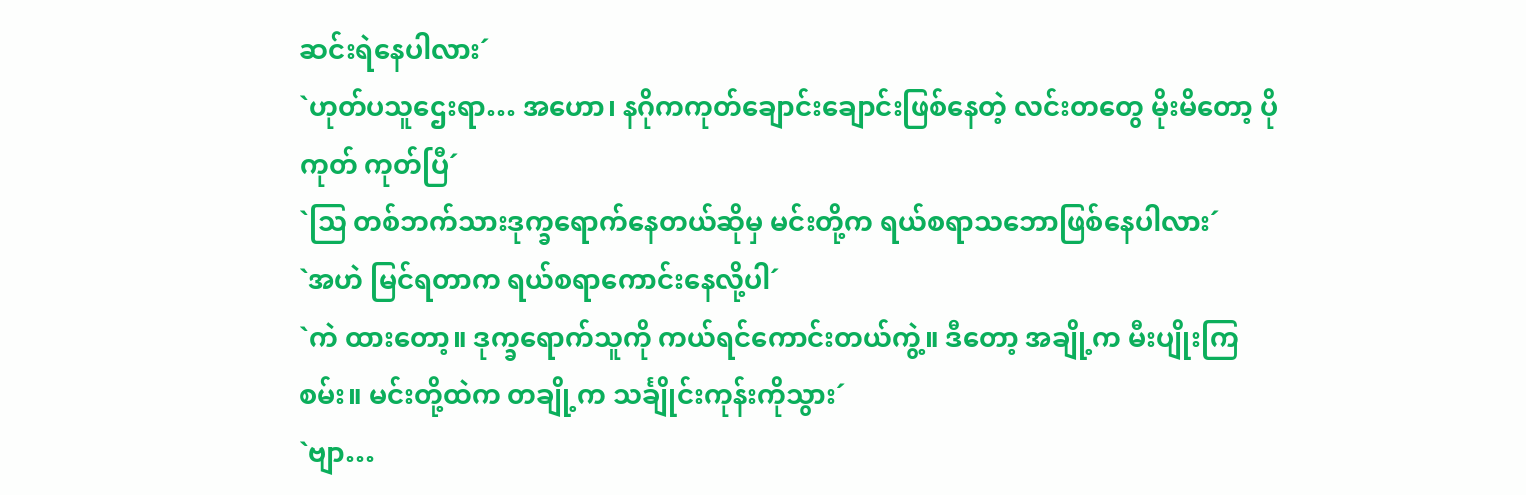ဆင်းရဲနေပါလား´
`ဟုတ်ပသူဌေးရာ… အဟော၊ နဂိုကကုတ်ချောင်းချောင်းဖြစ်နေတဲ့ လင်းတတွေ မိုးမိတော့ ပိုကုတ် ကုတ်ပြီ´
`သြ တစ်ဘက်သားဒုက္ခရောက်နေတယ်ဆိုမှ မင်းတို့က ရယ်စရာသဘောဖြစ်နေပါလား´
`အဟဲ မြင်ရတာက ရယ်စရာကောင်းနေလို့ပါ´
`ကဲ ထားတော့။ ဒုက္ခရောက်သူကို ကယ်ရင်ကောင်းတယ်ကွဲ့။ ဒီတော့ အချို့က မီးပျိုးကြစမ်း။ မင်းတို့ထဲက တချို့က သင်္ချိုင်းကုန်းကိုသွား´
`ဗျာ…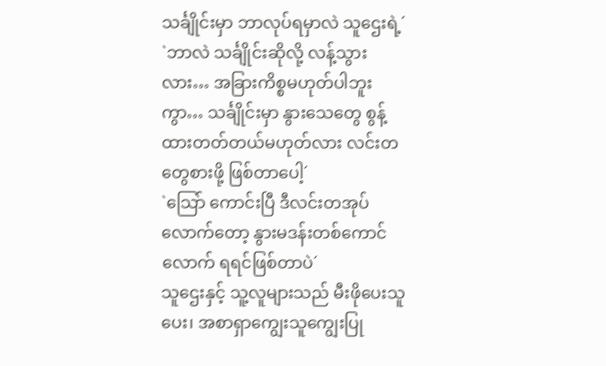သင်္ချိုင်းမှာ ဘာလုပ်ရမှာလဲ သူဌေးရဲ့´
`ဘာလဲ သင်္ချိုင်းဆိုလို့ လန့်သွားလား… အခြားကိစ္စမဟုတ်ပါဘူးကွာ… သင်္ချိုင်းမှာ နွားသေတွေ စွန့်ထားတတ်တယ်မဟုတ်လား လင်းတတွေစားဖို့ ဖြစ်တာပေါ့´
`သြော် ကောင်းပြီ ဒီလင်းတအုပ်လောက်တော့ နွားမဒန်းတစ်ကောင်လောက် ရရင်ဖြစ်တာပဲ´
သူဌေးနှင့် သူ့လူများသည် မီးဖိုပေးသူပေး၊ အစာရှာကျွေးသူကျွေးပြု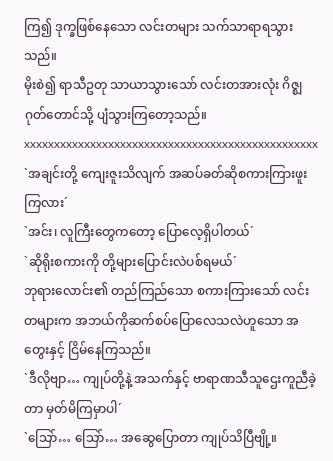ကြ၍ ဒုက္ခဖြစ်နေသော လင်းတများ သက်သာရာရသွားသည်။
မိုးစဲ၍ ရာသီဥတု သာယာသွားသော် လင်းတအားလုံး ဂိဇ္စျဂုတ်တောင်သို့ ပျံသွားကြတော့သည်။
xxxxxxxxxxxxxxxxxxxxxxxxxxxxxxxxxxxxxxxxxxxxxxxxx
`အချင်းတို့ ကျေးဇူးသိလျက် အဆပ်ခတ်ဆိုစကားကြားဖူးကြလား´
`အင်း၊ လူကြီးတွေကတော့ ပြောလေ့ရှိပါတယ်´
`ဆိုရိုးစကားကို တို့များပြောင်းလဲပစ်ရမယ်´
ဘုရားလောင်း၏ တည်ကြည်သော စကားကြားသော် လင်းတများက အဘယ်ကိုဆက်စပ်ပြောလေသလဲဟူသော အတွေးနှင့် ငြိမ်နေကြသည်။
`ဒီလိုဗျာ… ကျုပ်တို့နဲ့ အသက်နှင့် ဗာရာဏသီသူဌေးကူညီခဲ့တာ မှတ်မိကြမှာပါ´
`သြော်… သြော်… အဆွေပြောတာ ကျုပ်သိပြီဗျို့။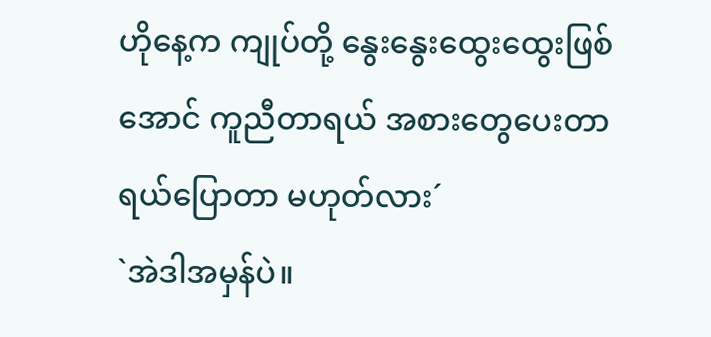ဟိုနေ့က ကျုပ်တို့ နွေးနွေးထွေးထွေးဖြစ်အောင် ကူညီတာရယ် အစားတွေပေးတာရယ်ပြောတာ မဟုတ်လား´
`အဲဒါအမှန်ပဲ။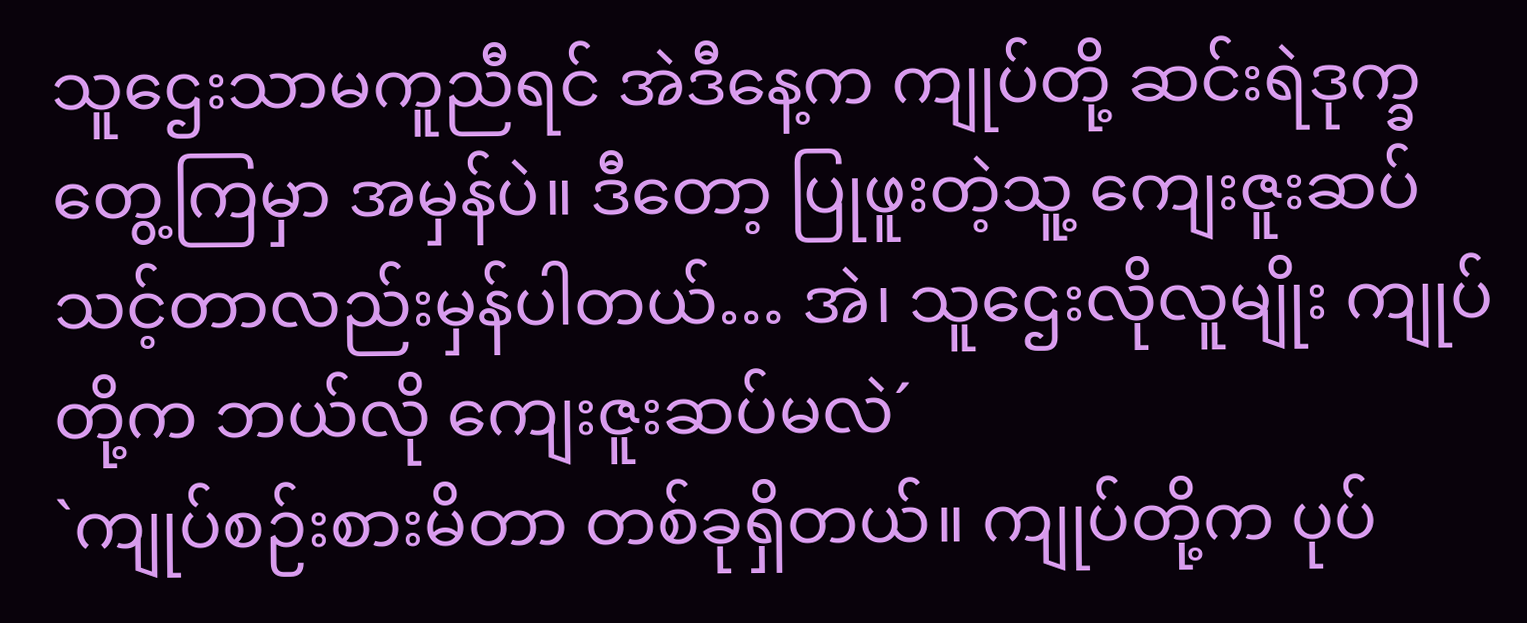သူဌေးသာမကူညီရင် အဲဒီနေ့က ကျုပ်တို့ ဆင်းရဲဒုက္ခတွေ့ကြမှာ အမှန်ပဲ။ ဒီတော့ ပြုဖူးတဲ့သူ့ ကျေးဇူးဆပ်သင့်တာလည်းမှန်ပါတယ်… အဲ၊ သူဌေးလိုလူမျိုး ကျုပ်တို့က ဘယ်လို ကျေးဇူးဆပ်မလဲ´
`ကျုပ်စဉ်းစားမိတာ တစ်ခုရှိတယ်။ ကျုပ်တို့က ပုပ်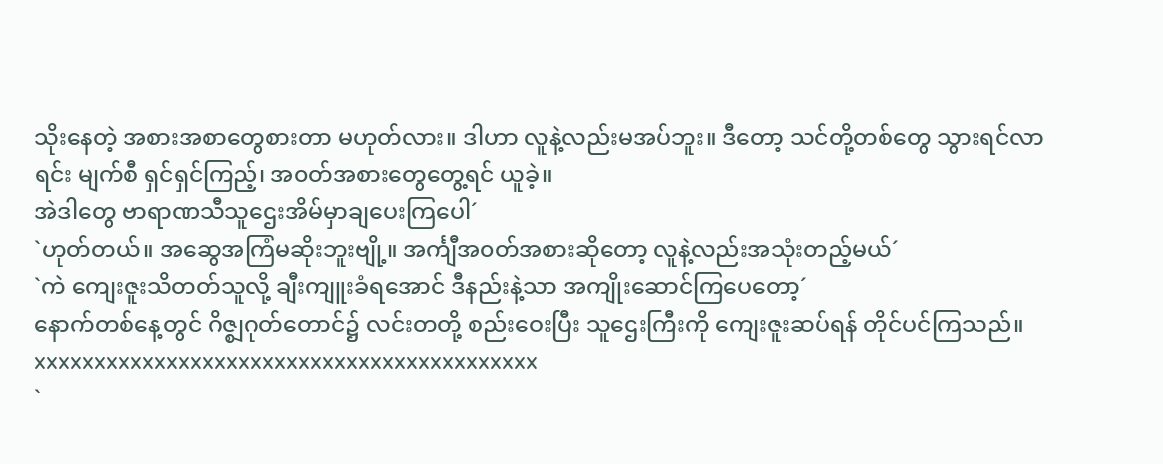သိုးနေတဲ့ အစားအစာတွေစားတာ မဟုတ်လား။ ဒါဟာ လူနဲ့လည်းမအပ်ဘူး။ ဒီတော့ သင်တို့တစ်တွေ သွားရင်လာရင်း မျက်စီ ရှင်ရှင်ကြည့်၊ အ၀တ်အစားတွေတွေ့ရင် ယူခဲ့။
အဲဒါတွေ ဗာရာဏသီသူဌေးအိမ်မှာချပေးကြပေါ´
`ဟုတ်တယ်။ အဆွေအကြံမဆိုးဘူးဗျို့။ အင်္ကျီအ၀တ်အစားဆိုတော့ လူနဲ့လည်းအသုံးတည့်မယ်´
`ကဲ ကျေးဇူးသိတတ်သူလို့ ချီးကျူးခံရအောင် ဒီနည်းနဲ့သာ အကျိုးဆောင်ကြပေတော့´
နောက်တစ်နေ့တွင် ဂိဇ္စျဂုတ်တောင်၌ လင်းတတို့ စည်းဝေးပြီး သူဌေးကြီးကို ကျေးဇူးဆပ်ရန် တိုင်ပင်ကြသည်။
xxxxxxxxxxxxxxxxxxxxxxxxxxxxxxxxxxxxxxxxxx
`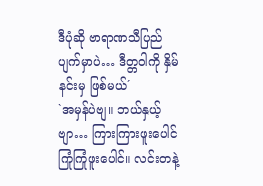ဒီပုံဆို ဗာရာဏသီပြည်ပျက်မှာပဲ… ဒီတ္တဝါကို နှိမ်နင်းမှ ဖြစ်မယ်´
`အမှန်ပဲဗျ။ ဘယ်နှယ့်ဗျာ… ကြားကြားဖူးပေါင် ကြုံကြုံဖူးပေါင်။ လင်းတနဲ့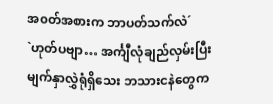အ၀တ်အစားက ဘာပတ်သက်လဲ´
`ဟုတ်ပဗျာ… အင်္ကျီလုံချည်လှမ်းပြီး မျက်နှာလွှဲရုံရှိသေး ဘသားငနဲတွေက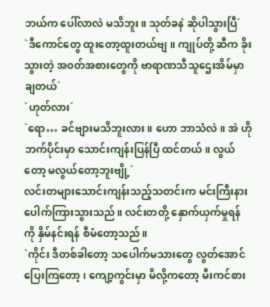ဘယ်က ပေါ်လာလဲ မသိဘူး။ သုတ်ခနဲ ဆိုပါသွားပြီ´
`ဒီကောင်တွေ ထူးတော့ထူးတယ်ဗျ။ ကျုပ်တို့ ဆီက ခိုးသွားတဲ့ အ၀တ်အစားတွေကို ဗာရာဏသီသူဌေးအိမ်မှာ ချတယ်´
`ဟုတ်လား´
`ရော… ခင်ဗျားမသိဘူးလား။ ဟော ဘာသံလဲ။ အဲ ဟိုဘက်ပိုင်းမှာ သောင်းကျန်းပြန်ပြီ ထင်တယ်။ လွယ်တော့ မလွယ်တော့ဘူးဗျို့´
လင်းတများသောင်းကျန်းသည့်သတင်းက မင်းကြီးနားပေါက်ကြားသွားသည်။ လင်းတတို့ နှောက်ယှက်မှုရန်ကို နှိမ်နင်းရန် စီမံတော့သည်။
`ကိုင်း ဒီတစ်ခါတော့ သပေါက်မသားတွေ လွတ်အောင် ပြေးကြတော့၊ ကျော့ကွင်းမှာ မိလို့ကတော့ မီးကင်စား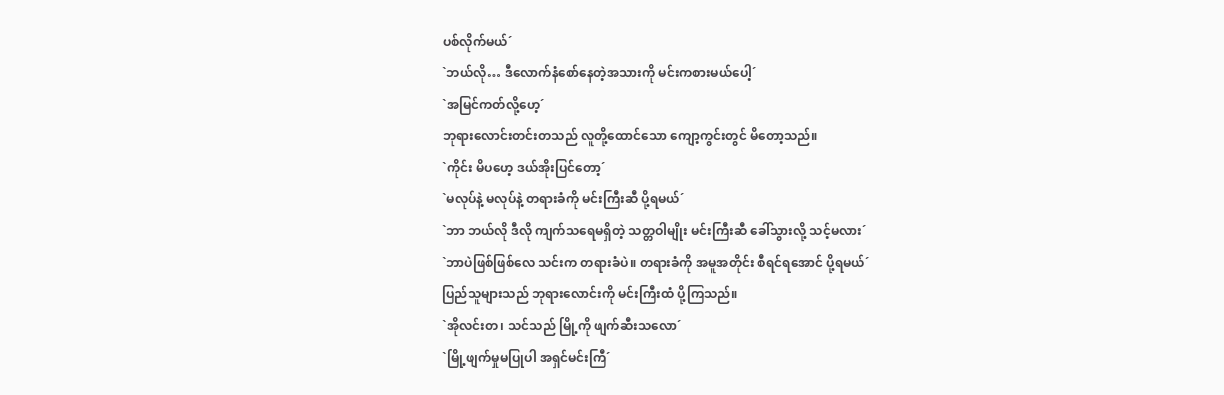ပစ်လိုက်မယ်´
`ဘယ်လို… ဒီလောက်နံစော်နေတဲ့အသားကို မင်းကစားမယ်ပေါ့´
`အမြင်ကတ်လို့ဟေ့´
ဘုရားလောင်းတင်းတသည် လူတို့ထောင်သော ကျော့ကွင်းတွင် မိတော့သည်။
`ကိုင်း မိပဟေ့ ဒယ်အိုးပြင်တော့´
`မလုပ်နဲ့ မလုပ်နဲ့ တရားခံကို မင်းကြီးဆီ ပို့ရမယ်´
`ဘာ ဘယ်လို ဒီလို ကျက်သရေမရှိတဲ့ သတ္တဝါမျိုး မင်းကြီးဆီ ခေါ်သွားလို့ သင့်မလား´
`ဘာပဲဖြစ်ဖြစ်လေ သင်းက တရားခံပဲ။ တရားခံကို အမူအတိုင်း စီရင်ရအောင် ပို့ရမယ်´
ပြည်သူများသည် ဘုရားလောင်းကို မင်းကြီးထံ ပို့ကြသည်။
`အိုလင်းတ၊ သင်သည် မြို့ကို ဖျက်ဆီးသလော´
`မြို့ဖျက်မှုမပြုပါ အရှင်မင်းကြီ´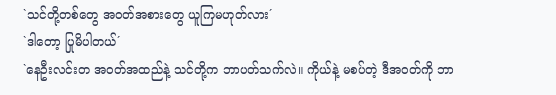`သင်တို့တစ်တွေ အ၀တ်အစားတွေ ယူကြမဟုတ်လား´
`ဒါတော့ ပြုမိပါတယ်´
`နေဦးလင်းတ အ၀တ်အထည်နဲ့ သင်တို့က ဘာပတ်သက်လဲ။ ကိုယ်နဲ့ မစပ်တဲ့ ဒီအ၀တ်ကို ဘာ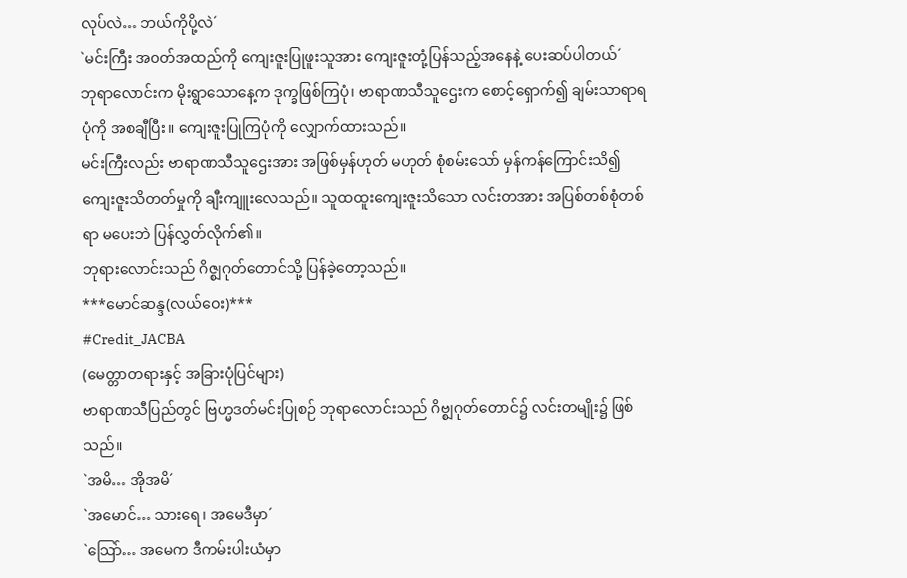လုပ်လဲ… ဘယ်ကိုပို့လဲ´
`မင်းကြီး အ၀တ်အထည်ကို ကျေးဇူးပြုဖူးသူအား ကျေးဇူးတုံ့ပြန်သည့်အနေနဲ့ ပေးဆပ်ပါတယ်´
ဘုရာလောင်းက မိုးရွာသောနေ့က ဒုက္ခဖြစ်ကြပုံ၊ ဗာရာဏသီသူဌေးက စောင့်ရှောက်၍ ချမ်းသာရာရပုံကို အစချီပြီး။ ကျေးဇူးပြုကြပုံကို လျှောက်ထားသည်။
မင်းကြီးလည်း ဗာရာဏသီသူဌေးအား အဖြစ်မှန်ဟုတ် မဟုတ် စုံစမ်းသော် မှန်ကန်ကြောင်းသိ၍ ကျေးဇူးသိတတ်မှုကို ချီးကျူးလေသည်။ သူထထူးကျေးဇူးသိသော လင်းတအား အပြစ်တစ်စုံတစ်ရာ မပေးဘဲ ပြန်လွှတ်လိုက်၏။
ဘုရားလောင်းသည် ဂိဇ္စျဂုတ်တောင်သို့ ပြန်ခဲ့တော့သည်။
***မောင်ဆန္ဒ(လယ်ဝေး)***
#Credit_JACBA
(မေတ္တာတရားနှင့် အခြားပုံပြင်များ)
ဗာရာဏသီပြည်တွင် ဗြဟ္မဒတ်မင်းပြုစဉ် ဘုရာလောင်းသည် ဂိဗ္စျဂုတ်တောင်၌ လင်းတမျိုး၌ ဖြစ်သည်။
`အမိ… အိုအမိ´
`အမောင်… သားရေ၊ အမေဒီမှာ´
`သြော်… အမေက ဒီကမ်းပါးယံမှာ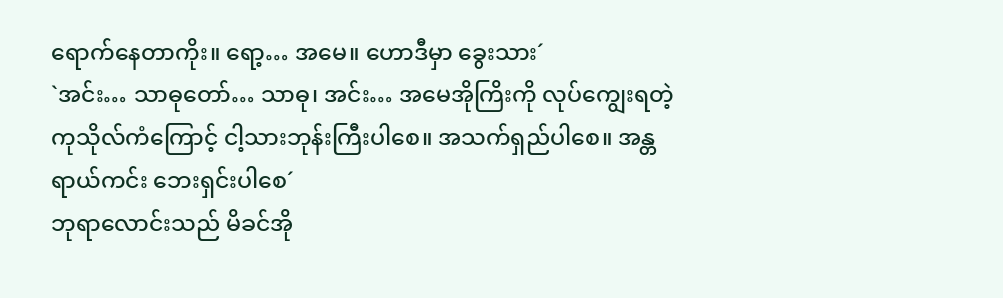ရောက်နေတာကိုး။ ရော့… အမေ။ ဟောဒီမှာ ခွေးသား´
`အင်း… သာဓုတော်… သာဓု၊ အင်း… အမေအိုကြိးကို လုပ်ကျွေးရတဲ့ ကုသိုလ်ကံကြောင့် ငါ့သားဘုန်းကြီးပါစေ။ အသက်ရှည်ပါစေ။ အန္တရာယ်ကင်း ဘေးရှင်းပါစေ´
ဘုရာလောင်းသည် မိခင်အို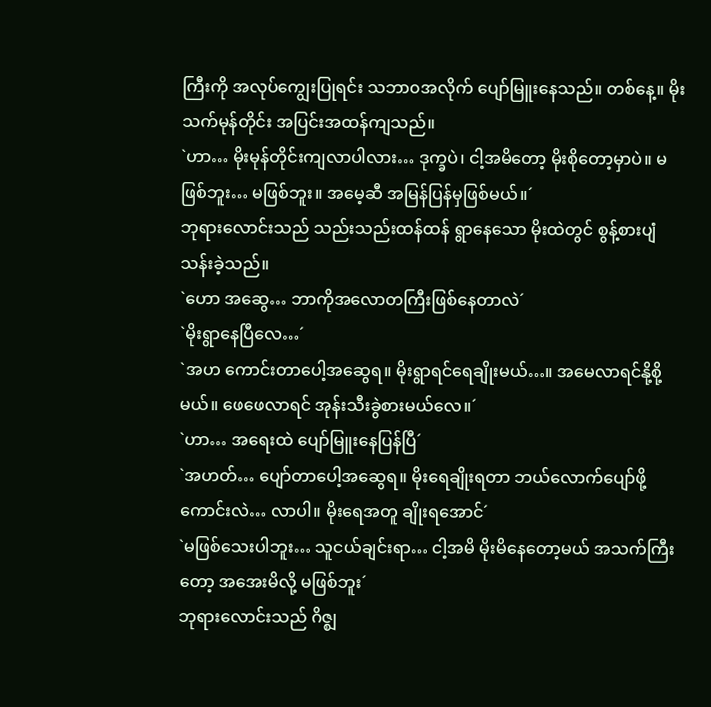ကြီးကို အလုပ်ကျွေးပြုရင်း သဘာ၀အလိုက် ပျော်မြူးနေသည်။ တစ်နေ့။ မိုးသက်မုန်တိုင်း အပြင်းအထန်ကျသည်။
`ဟာ… မိုးမုန်တိုင်းကျလာပါလား… ဒုက္ခပဲ၊ ငါ့အမိတော့ မိုးစိုတော့မှာပဲ။ မဖြစ်ဘူး… မဖြစ်ဘူး။ အမေ့ဆီ အမြန်ပြန်မှဖြစ်မယ်။´
ဘုရားလောင်းသည် သည်းသည်းထန်ထန် ရွာနေသော မိုးထဲတွင် စွန့်စားပျံသန်းခဲ့သည်။
`ဟော အဆွေ… ဘာကိုအလောတကြီးဖြစ်နေတာလဲ´
`မိုးရွာနေပြီလေ…´
`အဟ ကောင်းတာပေါ့အဆွေရ။ မိုးရွာရင်ရေချိုးမယ်…။ အမေလာရင်နို့စို့မယ်။ ဖေဖေလာရင် အုန်းသီးခွဲစားမယ်လေ။´
`ဟာ… အရေးထဲ ပျော်မြူးနေပြန်ပြီ´
`အဟတ်… ပျော်တာပေါ့အဆွေရ။ မိုးရေချိုးရတာ ဘယ်လောက်ပျော်ဖို့ကောင်းလဲ… လာပါ။ မိုးရေအတူ ချိုးရအောင်´
`မဖြစ်သေးပါဘူး… သူငယ်ချင်းရာ… ငါ့အမိ မိုးမိနေတော့မယ် အသက်ကြီးတော့ အအေးမိလို့ မဖြစ်ဘူး´
ဘုရားလောင်းသည် ဂိဇ္စျ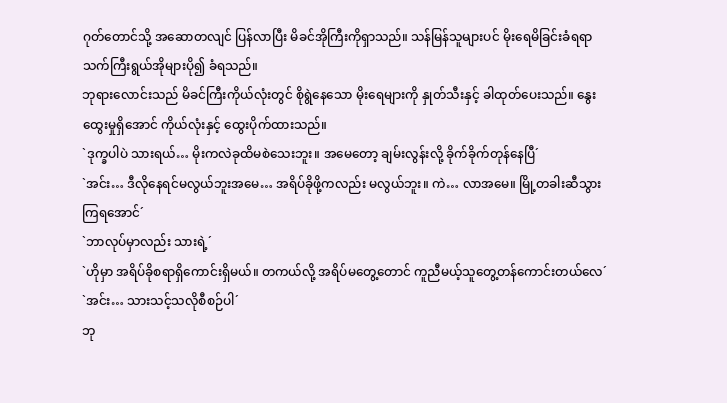ဂုတ်တောင်သို့ အဆောတလျင် ပြန်လာပြီး မိခင်အိုကြီးကိုရှာသည်။ သန်မြန်သူများပင် မိုးရေမိခြင်းခံရရာ သက်ကြီးရွယ်အိုများပို၍ ခံရသည်။
ဘုရားလောင်းသည် မိခင်ကြီးကိုယ်လုံးတွင် စိုရွဲနေသော မိုးရေများကို နှုတ်သီးနှင့် ခါထုတ်ပေးသည်။ နွေးထွေးမှုရှိအောင် ကိုယ်လုံးနှင့် ထွေးပိုက်ထားသည်။
`ဒုက္ခပါပဲ သားရယ်… မိုးကလဲခုထိမစဲသေးဘူး။ အမေတော့ ချမ်းလွန်းလို့ ခိုက်ခိုက်တုန်နေပြီ´
`အင်း… ဒီလိုနေရင်မလွယ်ဘူးအမေ… အရိပ်ခိုဖို့ကလည်း မလွယ်ဘူး။ ကဲ… လာအမေ။ မြို့တခါးဆီသွားကြရအောင်´
`ဘာလုပ်မှာလည်း သားရဲ့´
`ဟိုမှာ အရိပ်ခိုစရာရှိကောင်းရှိမယ်။ တကယ်လို့ အရိပ်မတွေ့တောင် ကူညီမယ့်သူတွေ့တန်ကောင်းတယ်လေ´
`အင်း… သားသင့်သလိုစီစဉ်ပါ´
ဘု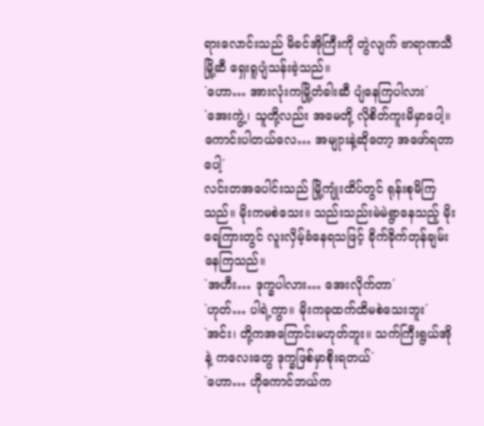ရားလောင်းသည် မိခင်အိုကြီးကို တွဲလျက် ဗာရာဏသီမြို့ဆီ ရှေးရူပျံသန်းခဲ့သည်။
`ဟော… အားလုံးကမြို့တံခါးဆီ ပျံနေကြပါလား´
`အေးကွဲ့၊ သူတို့လည်း အမေတို့ လိုစိတ်ကူးမိမှာပေါ့။ ကောင်းပါတယ်လေ… အမျုားနဲ့ဆိုတော့ အဖော်ရတာပေါ့´
လင်းတအပေါင်းသည် မြို့ကျုံးထိပ်တွင် ရုန်းစုမိကြသည်။ မိုးကမစဲသေး။ သည်းသည်းမဲမဲရွာနေသည့် မိုးရေကြားတွင် လူးလှိမ့်ခံနေရသဖြင့် ခိုက်ခိုက်တုန်ချမ်းနေကြသည်။
`အဟီး… ဒုက္ခပါလား… အေးလိုက်တာ´
`ဟုတ်… ပါရဲ့ကွာ။ မိုးကခုထက်ထိမစဲသေးဘူး´
`အင်း၊ တို့ကအကြောင်းမဟုတ်ဘူး။ သက်ကြီးရွယ်အိုနဲ့ ကလေးတွေ ဒုက္ခဖြစ်မှာစိုးရတယ်´
`ဟော… ဟိုကောင်ဘယ်က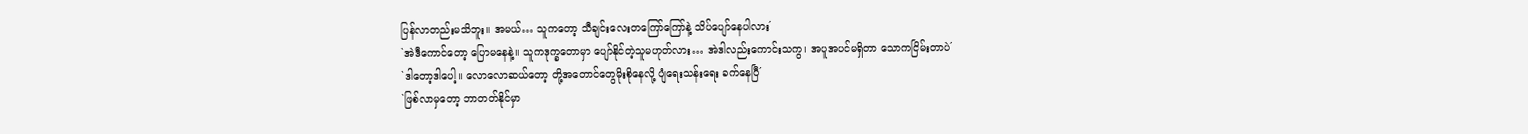ပြန်လာတည်းမသိဘူး။ အမယ်… သူကတော့ သီချင်းလေးတကြော်ကြော်နဲ့ သိပ်ပျော်နေပါလား´
`အဲဒီကောင်တော့ ပြောမနေနဲ့။ သူကဒုက္ခတောမှာ ပျော်နိုင်တဲ့သူမဟုတ်လား… အဲဒါလည်းကောင်းသကွ၊ အပူအပင်မရှိတာ သောကငြိမ်းတာပဲ´
`ဒါတော့ဒါပေါ့။ လောလောဆယ်တော့ တို့အတောင်တွေမိုးစိုနေလို့ ပျံရေးသန်းရေး ခက်နေပြီ´
`ဖြစ်လာမှတော့ ဘာတတ်နိုင်မှာ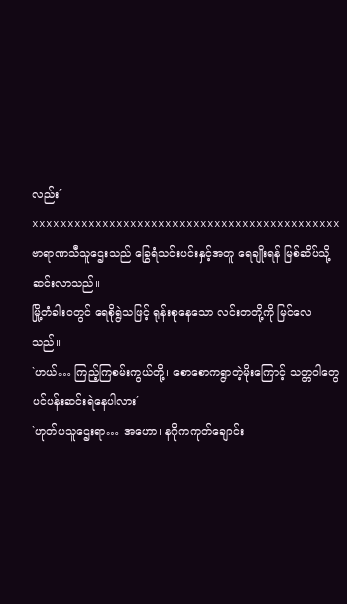လည်း´
xxxxxxxxxxxxxxxxxxxxxxxxxxxxxxxxxxxxxxxxxxxx
ဗာရာဏသီသူဌေးသည် ခြွေရံသင်းပင်းနှင့်အတူ ရေချိုးရန် မြစ်ဆိပ်သို့ ဆင်းလာသည်။
မြို့တံခါး၀တွင် ရေစိုရွဲသဖြင့် ရုန်းစုနေသော လင်းတတို့ကို မြင်လေသည်။
`ဟယ်… ကြည့်ကြစမ်းကွယ်တို့၊ စောစောကရွာတဲ့မိုးကြောင့် သတ္တဝါတွေ ပင်ပန်းဆင်းရဲနေပါလား´
`ဟုတ်ပသူဌေးရာ… အဟော၊ နဂိုကကုတ်ချောင်း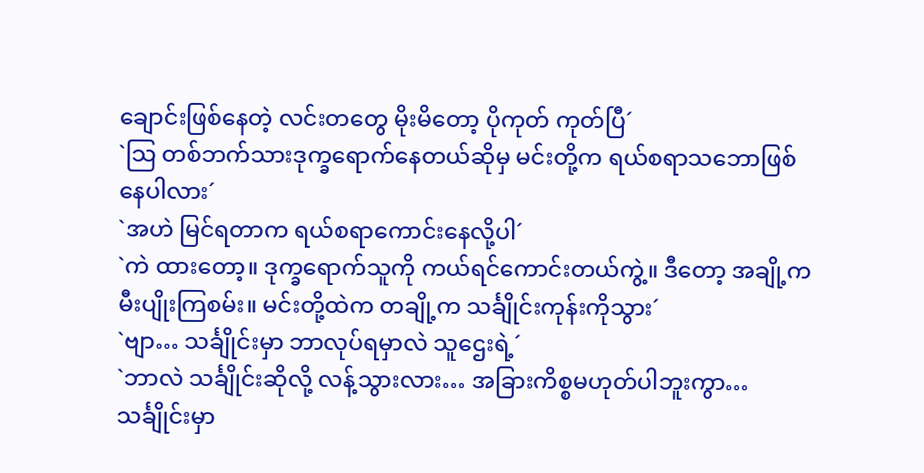ချောင်းဖြစ်နေတဲ့ လင်းတတွေ မိုးမိတော့ ပိုကုတ် ကုတ်ပြီ´
`သြ တစ်ဘက်သားဒုက္ခရောက်နေတယ်ဆိုမှ မင်းတို့က ရယ်စရာသဘောဖြစ်နေပါလား´
`အဟဲ မြင်ရတာက ရယ်စရာကောင်းနေလို့ပါ´
`ကဲ ထားတော့။ ဒုက္ခရောက်သူကို ကယ်ရင်ကောင်းတယ်ကွဲ့။ ဒီတော့ အချို့က မီးပျိုးကြစမ်း။ မင်းတို့ထဲက တချို့က သင်္ချိုင်းကုန်းကိုသွား´
`ဗျာ… သင်္ချိုင်းမှာ ဘာလုပ်ရမှာလဲ သူဌေးရဲ့´
`ဘာလဲ သင်္ချိုင်းဆိုလို့ လန့်သွားလား… အခြားကိစ္စမဟုတ်ပါဘူးကွာ… သင်္ချိုင်းမှာ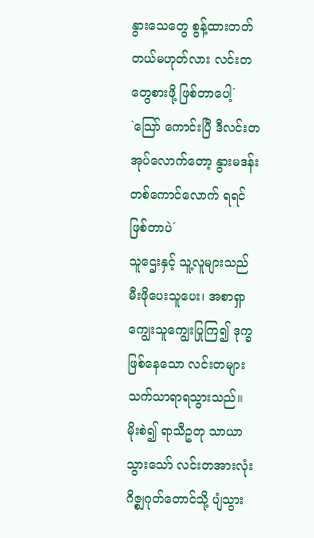နွားသေတွေ စွန့်ထားတတ်တယ်မဟုတ်လား လင်းတတွေစားဖို့ ဖြစ်တာပေါ့´
`သြော် ကောင်းပြီ ဒီလင်းတအုပ်လောက်တော့ နွားမဒန်းတစ်ကောင်လောက် ရရင်ဖြစ်တာပဲ´
သူဌေးနှင့် သူ့လူများသည် မီးဖိုပေးသူပေး၊ အစာရှာကျွေးသူကျွေးပြုကြ၍ ဒုက္ခဖြစ်နေသော လင်းတများ သက်သာရာရသွားသည်။
မိုးစဲ၍ ရာသီဥတု သာယာသွားသော် လင်းတအားလုံး ဂိဇ္စျဂုတ်တောင်သို့ ပျံသွား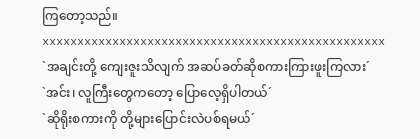ကြတော့သည်။
xxxxxxxxxxxxxxxxxxxxxxxxxxxxxxxxxxxxxxxxxxxxxxxxx
`အချင်းတို့ ကျေးဇူးသိလျက် အဆပ်ခတ်ဆိုစကားကြားဖူးကြလား´
`အင်း၊ လူကြီးတွေကတော့ ပြောလေ့ရှိပါတယ်´
`ဆိုရိုးစကားကို တို့များပြောင်းလဲပစ်ရမယ်´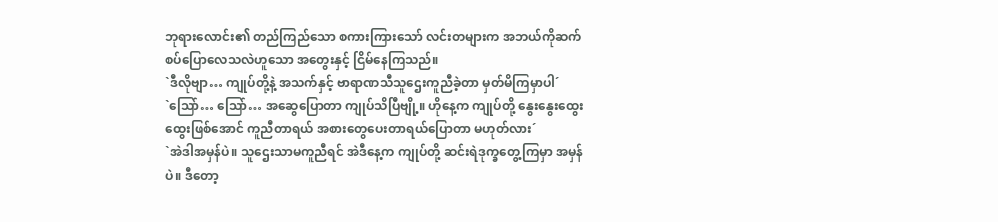ဘုရားလောင်း၏ တည်ကြည်သော စကားကြားသော် လင်းတများက အဘယ်ကိုဆက်စပ်ပြောလေသလဲဟူသော အတွေးနှင့် ငြိမ်နေကြသည်။
`ဒီလိုဗျာ… ကျုပ်တို့နဲ့ အသက်နှင့် ဗာရာဏသီသူဌေးကူညီခဲ့တာ မှတ်မိကြမှာပါ´
`သြော်… သြော်… အဆွေပြောတာ ကျုပ်သိပြီဗျို့။ ဟိုနေ့က ကျုပ်တို့ နွေးနွေးထွေးထွေးဖြစ်အောင် ကူညီတာရယ် အစားတွေပေးတာရယ်ပြောတာ မဟုတ်လား´
`အဲဒါအမှန်ပဲ။ သူဌေးသာမကူညီရင် အဲဒီနေ့က ကျုပ်တို့ ဆင်းရဲဒုက္ခတွေ့ကြမှာ အမှန်ပဲ။ ဒီတော့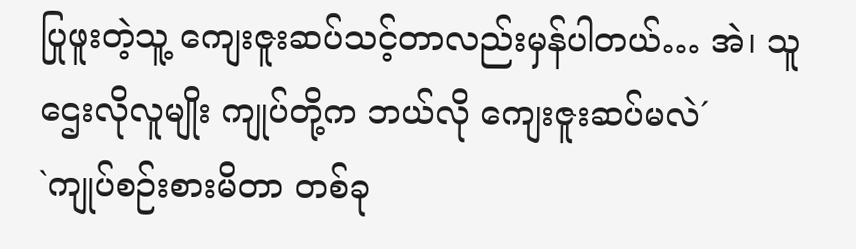ပြုဖူးတဲ့သူ့ ကျေးဇူးဆပ်သင့်တာလည်းမှန်ပါတယ်… အဲ၊ သူဌေးလိုလူမျိုး ကျုပ်တို့က ဘယ်လို ကျေးဇူးဆပ်မလဲ´
`ကျုပ်စဉ်းစားမိတာ တစ်ခု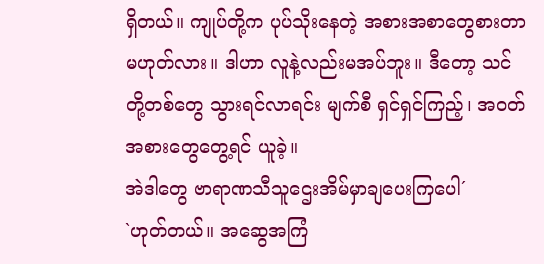ရှိတယ်။ ကျုပ်တို့က ပုပ်သိုးနေတဲ့ အစားအစာတွေစားတာ မဟုတ်လား။ ဒါဟာ လူနဲ့လည်းမအပ်ဘူး။ ဒီတော့ သင်တို့တစ်တွေ သွားရင်လာရင်း မျက်စီ ရှင်ရှင်ကြည့်၊ အ၀တ်အစားတွေတွေ့ရင် ယူခဲ့။
အဲဒါတွေ ဗာရာဏသီသူဌေးအိမ်မှာချပေးကြပေါ´
`ဟုတ်တယ်။ အဆွေအကြံ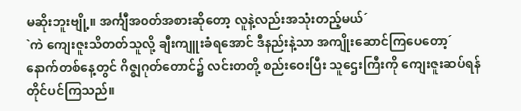မဆိုးဘူးဗျို့။ အင်္ကျီအ၀တ်အစားဆိုတော့ လူနဲ့လည်းအသုံးတည့်မယ်´
`ကဲ ကျေးဇူးသိတတ်သူလို့ ချီးကျူးခံရအောင် ဒီနည်းနဲ့သာ အကျိုးဆောင်ကြပေတော့´
နောက်တစ်နေ့တွင် ဂိဇ္စျဂုတ်တောင်၌ လင်းတတို့ စည်းဝေးပြီး သူဌေးကြီးကို ကျေးဇူးဆပ်ရန် တိုင်ပင်ကြသည်။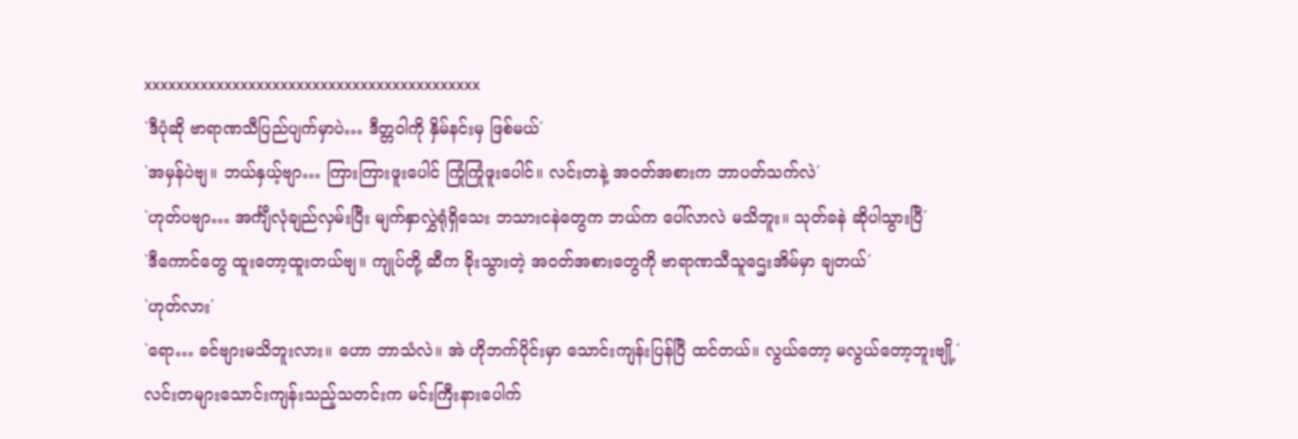xxxxxxxxxxxxxxxxxxxxxxxxxxxxxxxxxxxxxxxxxx
`ဒီပုံဆို ဗာရာဏသီပြည်ပျက်မှာပဲ… ဒီတ္တဝါကို နှိမ်နင်းမှ ဖြစ်မယ်´
`အမှန်ပဲဗျ။ ဘယ်နှယ့်ဗျာ… ကြားကြားဖူးပေါင် ကြုံကြုံဖူးပေါင်။ လင်းတနဲ့ အ၀တ်အစားက ဘာပတ်သက်လဲ´
`ဟုတ်ပဗျာ… အင်္ကျီလုံချည်လှမ်းပြီး မျက်နှာလွှဲရုံရှိသေး ဘသားငနဲတွေက ဘယ်က ပေါ်လာလဲ မသိဘူး။ သုတ်ခနဲ ဆိုပါသွားပြီ´
`ဒီကောင်တွေ ထူးတော့ထူးတယ်ဗျ။ ကျုပ်တို့ ဆီက ခိုးသွားတဲ့ အ၀တ်အစားတွေကို ဗာရာဏသီသူဌေးအိမ်မှာ ချတယ်´
`ဟုတ်လား´
`ရော… ခင်ဗျားမသိဘူးလား။ ဟော ဘာသံလဲ။ အဲ ဟိုဘက်ပိုင်းမှာ သောင်းကျန်းပြန်ပြီ ထင်တယ်။ လွယ်တော့ မလွယ်တော့ဘူးဗျို့´
လင်းတများသောင်းကျန်းသည့်သတင်းက မင်းကြီးနားပေါက်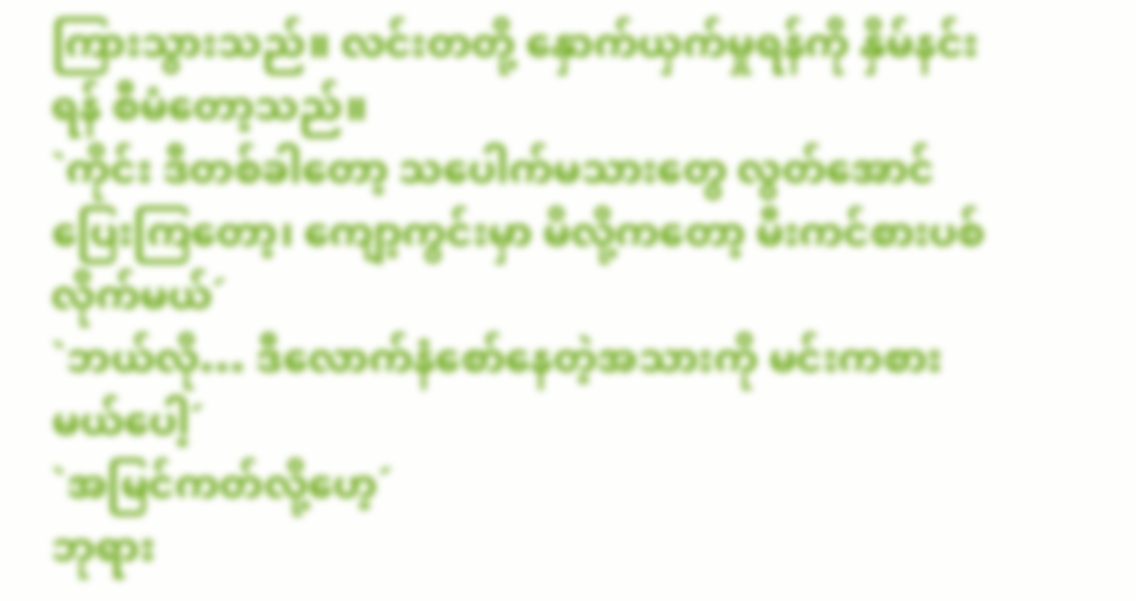ကြားသွားသည်။ လင်းတတို့ နှောက်ယှက်မှုရန်ကို နှိမ်နင်းရန် စီမံတော့သည်။
`ကိုင်း ဒီတစ်ခါတော့ သပေါက်မသားတွေ လွတ်အောင် ပြေးကြတော့၊ ကျော့ကွင်းမှာ မိလို့ကတော့ မီးကင်စားပစ်လိုက်မယ်´
`ဘယ်လို… ဒီလောက်နံစော်နေတဲ့အသားကို မင်းကစားမယ်ပေါ့´
`အမြင်ကတ်လို့ဟေ့´
ဘုရား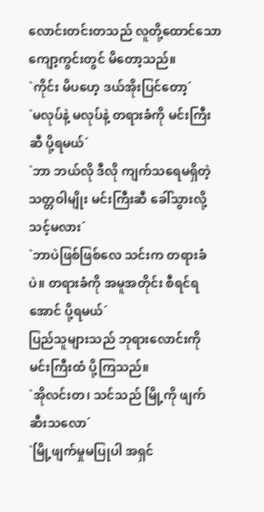လောင်းတင်းတသည် လူတို့ထောင်သော ကျော့ကွင်းတွင် မိတော့သည်။
`ကိုင်း မိပဟေ့ ဒယ်အိုးပြင်တော့´
`မလုပ်နဲ့ မလုပ်နဲ့ တရားခံကို မင်းကြီးဆီ ပို့ရမယ်´
`ဘာ ဘယ်လို ဒီလို ကျက်သရေမရှိတဲ့ သတ္တဝါမျိုး မင်းကြီးဆီ ခေါ်သွားလို့ သင့်မလား´
`ဘာပဲဖြစ်ဖြစ်လေ သင်းက တရားခံပဲ။ တရားခံကို အမူအတိုင်း စီရင်ရအောင် ပို့ရမယ်´
ပြည်သူများသည် ဘုရားလောင်းကို မင်းကြီးထံ ပို့ကြသည်။
`အိုလင်းတ၊ သင်သည် မြို့ကို ဖျက်ဆီးသလော´
`မြို့ဖျက်မှုမပြုပါ အရှင်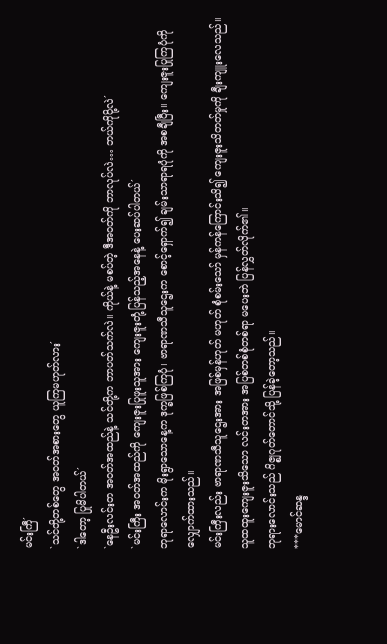မင်းကြီ´
`သင်တို့တစ်တွေ အ၀တ်အစားတွေ ယူကြမဟုတ်လား´
`ဒါတော့ ပြုမိပါတယ်´
`နေဦးလင်းတ အ၀တ်အထည်နဲ့ သင်တို့က ဘာပတ်သက်လဲ။ ကိုယ်နဲ့ မစပ်တဲ့ ဒီအ၀တ်ကို ဘာလုပ်လဲ… ဘယ်ကိုပို့လဲ´
`မင်းကြီး အ၀တ်အထည်ကို ကျေးဇူးပြုဖူးသူအား ကျေးဇူးတုံ့ပြန်သည့်အနေနဲ့ ပေးဆပ်ပါတယ်´
ဘုရာလောင်းက မိုးရွာသောနေ့က ဒုက္ခဖြစ်ကြပုံ၊ ဗာရာဏသီသူဌေးက စောင့်ရှောက်၍ ချမ်းသာရာရပုံကို အစချီပြီး။ ကျေးဇူးပြုကြပုံကို လျှောက်ထားသည်။
မင်းကြီးလည်း ဗာရာဏသီသူဌေးအား အဖြစ်မှန်ဟုတ် မဟုတ် စုံစမ်းသော် မှန်ကန်ကြောင်းသိ၍ ကျေးဇူးသိတတ်မှုကို ချီးကျူးလေသည်။ သူထထူးကျေးဇူးသိသော လင်းတအား အပြစ်တစ်စုံတစ်ရာ မပေးဘဲ ပြန်လွှတ်လိုက်၏။
ဘုရားလောင်းသည် ဂိဇ္စျဂုတ်တောင်သို့ ပြန်ခဲ့တော့သည်။
***မောင်ဆန္ဒ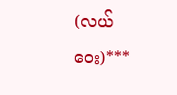(လယ်ဝေး)***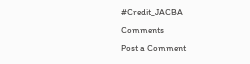#Credit_JACBA
Comments
Post a Comment